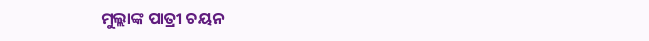ମୁଲ୍ଲାଙ୍କ ପାତ୍ରୀ ଚୟନ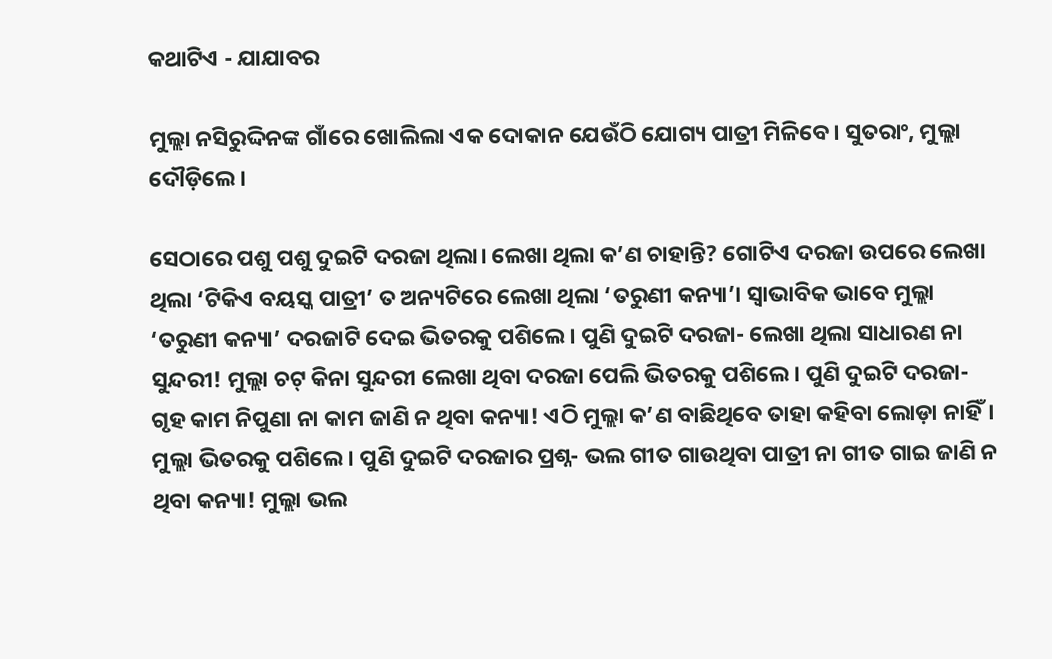କଥାଟିଏ - ଯାଯାବର

ମୁଲ୍ଲା ନସିରୁଦ୍ଦିନଙ୍କ ଗାଁରେ ଖୋଲିଲା ଏକ ଦୋକାନ ଯେଉଁଠି ଯୋଗ୍ୟ ପାତ୍ରୀ ମିଳିବେ। ସୁତରାଂ, ମୁଲ୍ଲା ଦୌଡ଼ିଲେ।

ସେଠାରେ ପଶୁ ପଶୁ ଦୁଇଟି ଦରଜା ଥିଲା। ଲେଖା ଥିଲା କ’ଣ ଚାହାନ୍ତି? ଗୋଟିଏ ଦରଜା ଉପରେ ଲେଖା ଥିଲା ‘ଟିକିଏ ବୟସ୍କ ପାତ୍ରୀ’ ତ ଅନ୍ୟଟିରେ ଲେଖା ଥିଲା ‘ତରୁଣୀ କନ୍ୟା’। ସ୍ବାଭାବିକ ଭାବେ ମୁଲ୍ଲା ‘ତରୁଣୀ କନ୍ୟା’ ଦରଜାଟି ଦେଇ ଭିତରକୁ ପଶିଲେ। ପୁଣି ଦୁଇଟି ଦରଜା- ଲେଖା ଥିଲା ସାଧାରଣ ନା ସୁନ୍ଦରୀ! ମୁଲ୍ଲା ଚଟ୍‌ କିନା ସୁନ୍ଦରୀ ଲେଖା ଥିବା ଦରଜା ପେଲି ଭିତରକୁ ପଶିଲେ। ପୁଣି ଦୁଇଟି ଦରଜା- ଗୃହ କାମ ନିପୁଣା ନା କାମ ଜାଣି ନ ଥିବା କନ୍ୟା! ଏଠି ମୁଲ୍ଲା କ’ଣ ବାଛିଥିବେ ତାହା କହିବା ଲୋଡ଼ା ନାହିଁ। ମୁଲ୍ଲା ଭିତରକୁ ପଶି‌ଲେ। ପୁଣି ଦୁଇଟି ଦରଜାର ପ୍ରଶ୍ନ- ଭଲ ଗୀତ ଗାଉଥିବା ପାତ୍ରୀ ନା ଗୀତ ଗାଇ ଜାଣି ନ ଥିବା କନ୍ୟା! ମୁଲ୍ଲା ଭଲ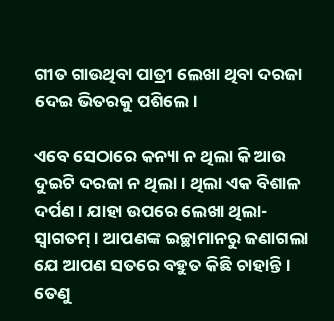ଗୀତ ଗାଉଥିବା ପାତ୍ରୀ ଲେଖା ଥିବା ଦରଜା ଦେଇ ଭିତରକୁ ପଶିଲେ।

ଏବେ ସେଠାରେ କନ୍ୟା ନ ଥିଲା କି ଆଉ ଦୁଇଟି ଦରଜା ନ ଥିଲା। ଥିଲା ଏକ ବିଶାଳ ଦର୍ପଣ। ଯାହା ଉପରେ ଲେଖା ଥିଲା- ସ୍ବାଗତମ୍‌। ଆପଣଙ୍କ ଇଚ୍ଛାମାନରୁ ଜଣାଗଲା ଯେ ଆପଣ ସତରେ ବହୁତ କିଛି ଚାହାନ୍ତି। ତେଣୁ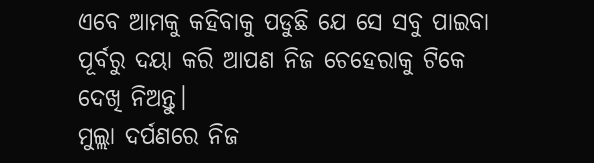ଏବେ ଆମକୁ କହିବାକୁ ପଡୁଛି ଯେ ସେ ସବୁ ପାଇବା ପୂର୍ବରୁ ଦୟା କରି ଆପଣ ନିଜ ଚେହେରାକୁ ଟିକେ ଦେଖି ନିଅନ୍ତୁ।
ମୁଲ୍ଲା ଦର୍ପଣରେ ନିଜ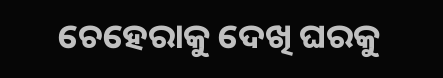ଚେ‌ହେରାକୁ ଦେଖି ଘରକୁ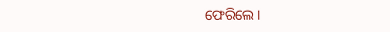ଫେରିଲେ।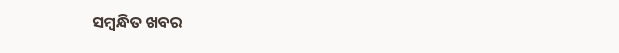ସମ୍ବନ୍ଧିତ ଖବର